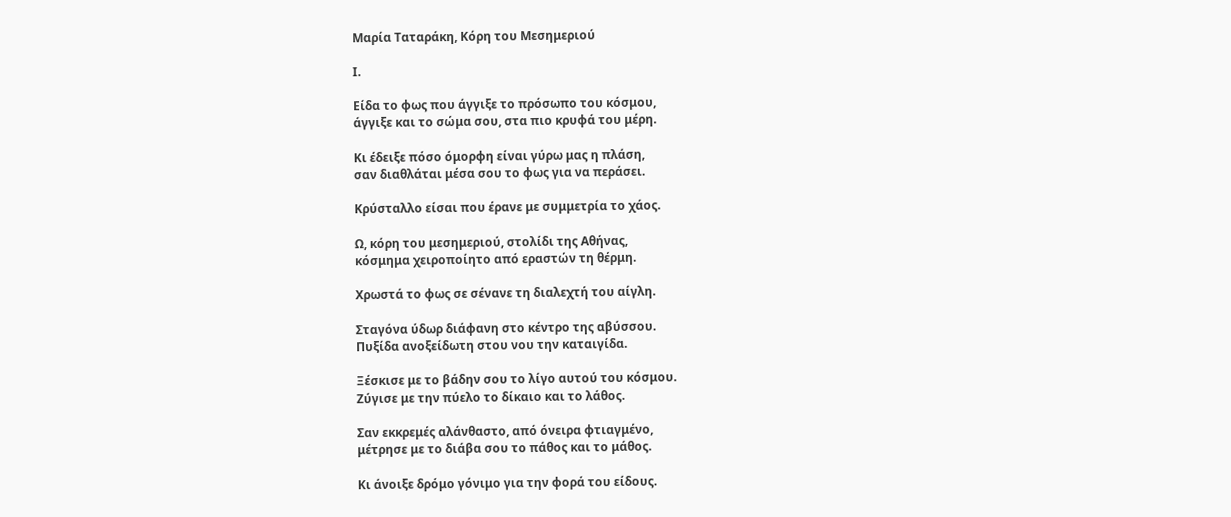Μαρία Ταταράκη, Κόρη του Μεσημεριού

Ι.

Είδα το φως που άγγιξε το πρόσωπο του κόσμου,
άγγιξε και το σώμα σου, στα πιο κρυφά του μέρη.

Κι έδειξε πόσο όμορφη είναι γύρω μας η πλάση,
σαν διαθλάται μέσα σου το φως για να περάσει.

Κρύσταλλο είσαι που έρανε με συμμετρία το χάος.

Ω, κόρη του μεσημεριού, στολίδι της Αθήνας,
κόσμημα χειροποίητο από εραστών τη θέρμη.

Χρωστά το φως σε σένανε τη διαλεχτή του αίγλη.

Σταγόνα ύδωρ διάφανη στο κέντρο της αβύσσου.
Πυξίδα ανοξείδωτη στου νου την καταιγίδα.

Ξέσκισε με το βάδην σου το λίγο αυτού του κόσμου.
Ζύγισε με την πύελο το δίκαιο και το λάθος.

Σαν εκκρεμές αλάνθαστο, από όνειρα φτιαγμένο,
μέτρησε με το διάβα σου το πάθος και το μάθος.

Κι άνοιξε δρόμο γόνιμο για την φορά του είδους.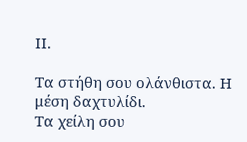ΙΙ.

Τα στήθη σου ολάνθιστα. Η μέση δαχτυλίδι.
Τα χείλη σου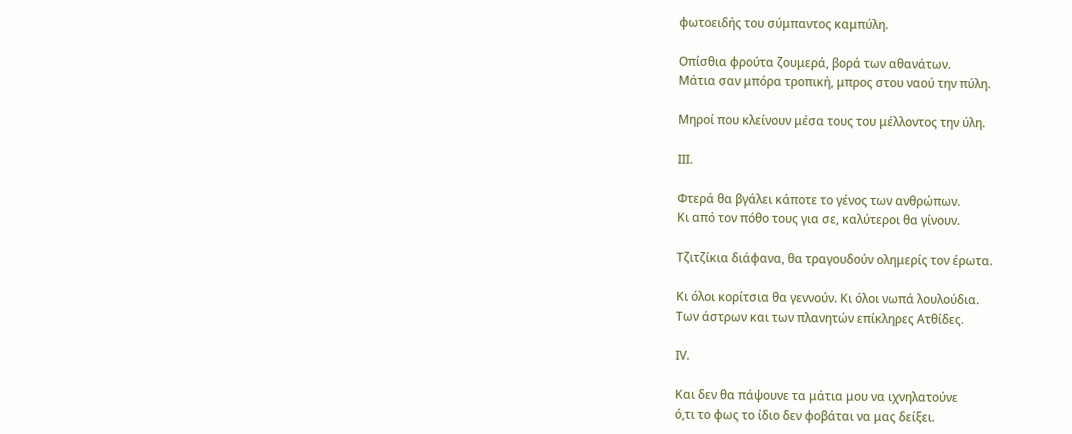φωτοειδής του σύμπαντος καμπύλη.

Οπίσθια φρούτα ζουμερά, βορά των αθανάτων.
Μάτια σαν μπόρα τροπική, μπρος στου ναού την πύλη.

Μηροί που κλείνουν μέσα τους του μέλλοντος την ύλη.

ΙΙΙ.

Φτερά θα βγάλει κάποτε το γένος των ανθρώπων.
Κι από τον πόθο τους για σε, καλύτεροι θα γίνουν.

Τζιτζίκια διάφανα, θα τραγουδούν ολημερίς τον έρωτα.

Κι όλοι κορίτσια θα γεννούν. Κι όλοι νωπά λουλούδια.
Των άστρων και των πλανητών επίκληρες Ατθίδες.

ΙV.

Και δεν θα πάψουνε τα μάτια μου να ιχνηλατούνε
ό,τι το φως το ίδιο δεν φοβάται να μας δείξει.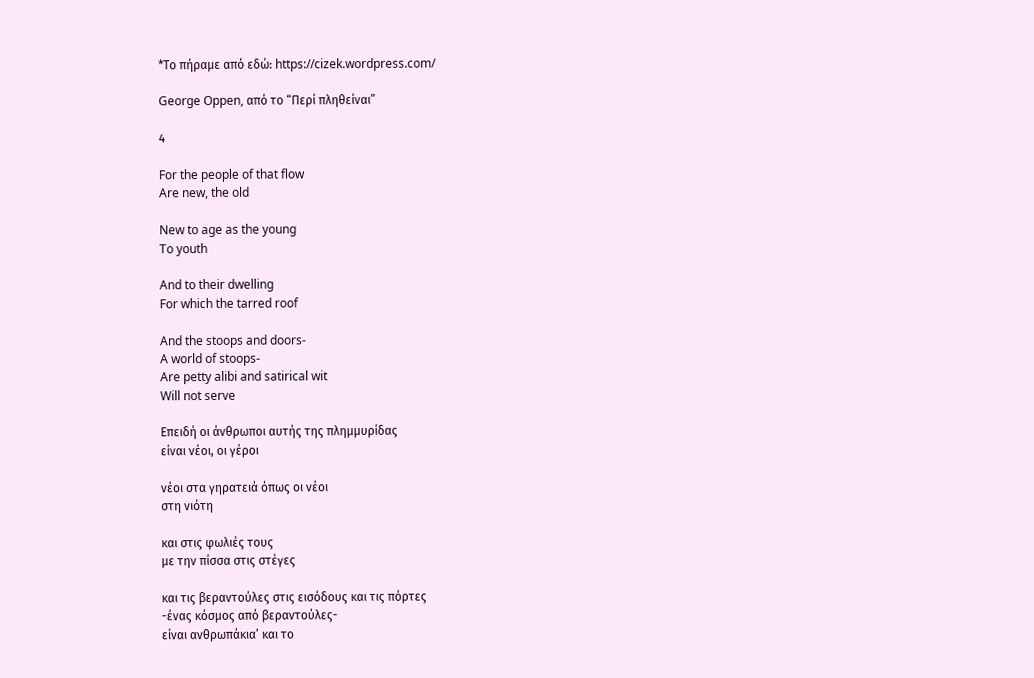*Το πήραμε από εδώ: https://cizek.wordpress.com/

George Oppen, από το “Περί πληθείναι”

4

For the people of that flow
Are new, the old

New to age as the young
To youth

And to their dwelling
For which the tarred roof

And the stoops and doors-
A world of stoops-
Are petty alibi and satirical wit
Will not serve

Επειδή οι άνθρωποι αυτής της πλημμυρίδας
είναι νέοι, οι γέροι

νέοι στα γηρατειά όπως οι νέοι
στη νιότη

και στις φωλιές τους
με την πίσσα στις στέγες

και τις βεραντούλες στις εισόδους και τις πόρτες
-ένας κόσμος από βεραντούλες-
είναι ανθρωπάκια’ και το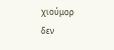χιούμορ
δεν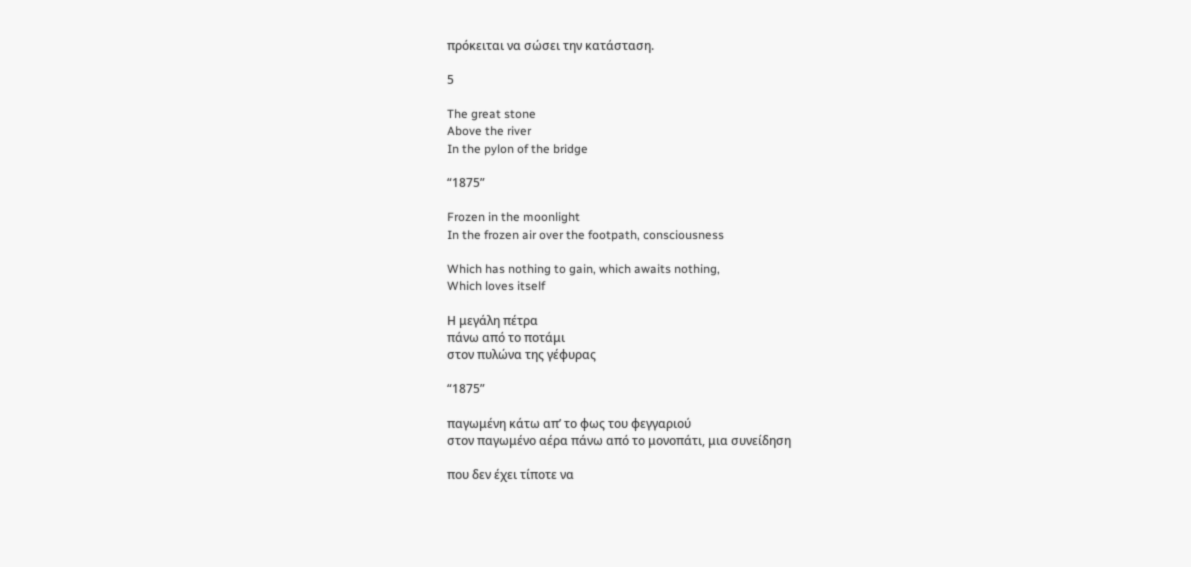πρόκειται να σώσει την κατάσταση.

5

The great stone
Above the river
In the pylon of the bridge

“1875”

Frozen in the moonlight
In the frozen air over the footpath, consciousness

Which has nothing to gain, which awaits nothing,
Which loves itself

Η μεγάλη πέτρα
πάνω από το ποτάμι
στον πυλώνα της γέφυρας

“1875”

παγωμένη κάτω απ’ το φως του φεγγαριού
στον παγωμένο αέρα πάνω από το μονοπάτι, μια συνείδηση

που δεν έχει τίποτε να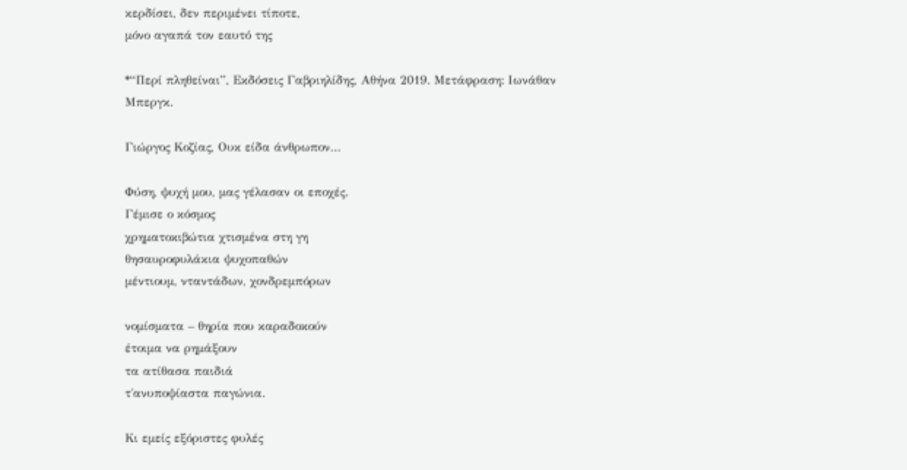κερδίσει, δεν περιμένει τίποτε,
μόνο αγαπά τον εαυτό της

*“Περί πληθείναι”, Εκδόσεις Γαβριηλίδης, Αθήνα 2019. Μετάφραση: Ιωνάθαν Μπεργκ.

Γιώργος Κοζίας, Ουκ είδα άνθρωπον…

Φύση, ψυχή μου, μας γέλασαν οι εποχές.
Γέμισε ο κόσμος
χρηματοκιβώτια χτισμένα στη γη
θησαυροφυλάκια ψυχοπαθών
μέντιουμ, νταντάδων, χονδρεμπόρων

νομίσματα – θηρία που καραδοκούν
έτοιμα να ρημάξουν
τα ατίθασα παιδιά
τ΄ανυποψίαστα παγώνια.

Κι εμείς εξόριστες φυλές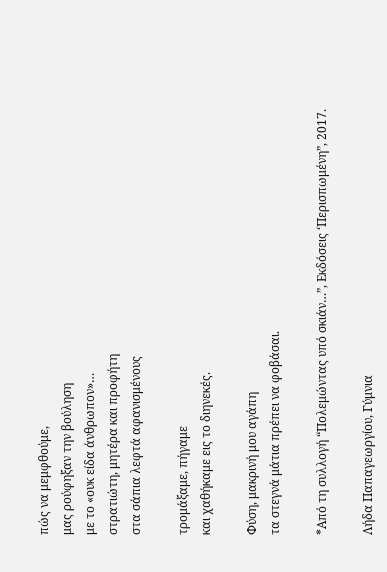πώς να μεμφθούμε,
μας ρούφηξαν την βούληση
με το «ουκ είδα άνθρωπον»…
στρατιώτη, μητέρα και προφήτη
στα σάπια λεφτά αφανισμένους

τρομάξαμε, πήγαμε
και χαθήκαμε εις το διηνεκές.

Φύση, μακρινή μου αγάπη
τα στεγνά μάτια πρέπει να φοβάσαι.

*Από τη συλλογή “Πολεμώντας υπό σκιάν…”, Εκδόσεις ‘Περισπωμένη”, 2017.

Λήδα Παπαγεωργίου, Γύμνια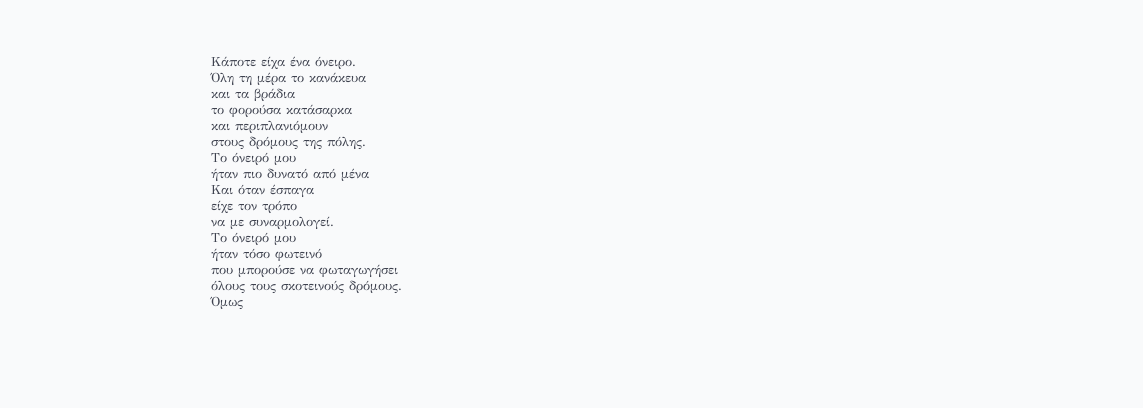Κάποτε είχα ένα όνειρο.
Όλη τη μέρα το κανάκευα
και τα βράδια
το φορούσα κατάσαρκα
και περιπλανιόμουν
στους δρόμους της πόλης.
Το όνειρό μου
ήταν πιο δυνατό από μένα
Και όταν έσπαγα
είχε τον τρόπο
να με συναρμολογεί.
Το όνειρό μου
ήταν τόσο φωτεινό
που μπορούσε να φωταγωγήσει
όλους τους σκοτεινούς δρόμους.
Όμως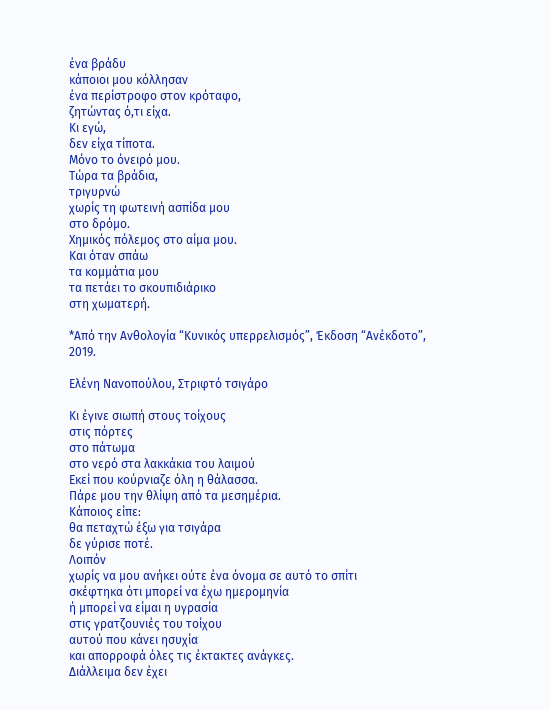ένα βράδυ
κάποιοι μου κόλλησαν
ένα περίστροφο στον κρόταφο,
ζητώντας ό,τι είχα.
Κι εγώ,
δεν είχα τίποτα.
Μόνο το όνειρό μου.
Τώρα τα βράδια,
τριγυρνώ
χωρίς τη φωτεινή ασπίδα μου
στο δρόμο.
Χημικός πόλεμος στο αίμα μου.
Και όταν σπάω
τα κομμάτια μου
τα πετάει το σκουπιδιάρικο
στη χωματερή.

*Από την Ανθολογία “Κυνικός υπερρελισμός”, Έκδοση “Ανέκδοτο”, 2019.

Ελένη Νανοπούλου, Στριφτό τσιγάρο

Κι έγινε σιωπή στους τοίχους
στις πόρτες
στο πάτωμα
στο νερό στα λακκάκια του λαιμού
Εκεί που κούρνιαζε όλη η θάλασσα.
Πάρε μου την θλίψη από τα μεσημέρια.
Κάποιος είπε:
θα πεταχτώ έξω για τσιγάρα
δε γύρισε ποτέ.
Λοιπόν
χωρίς να μου ανήκει ούτε ένα όνομα σε αυτό το σπίτι
σκέφτηκα ότι μπορεί να έχω ημερομηνία
ή μπορεί να είμαι η υγρασία
στις γρατζουνιές του τοίχου
αυτού που κάνει ησυχία
και απορροφά όλες τις έκτακτες ανάγκες.
Διάλλειμα δεν έχει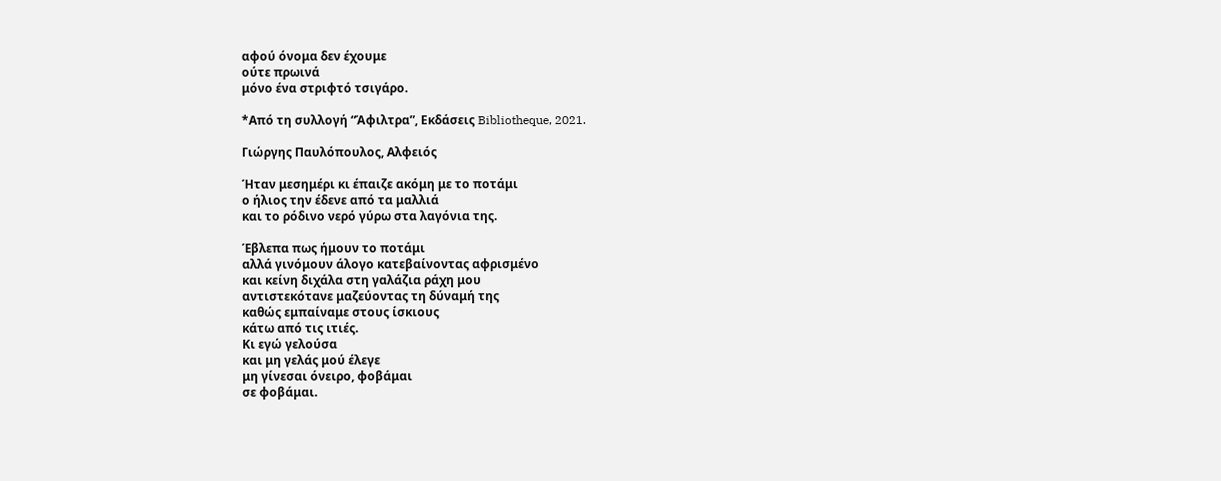αφού όνομα δεν έχουμε
ούτε πρωινά
μόνο ένα στριφτό τσιγάρο.

*Από τη συλλογή “Άφιλτρα”, Εκδάσεις Bibliotheque, 2021.

Γιώργης Παυλόπουλος, Αλφειός

Ήταν μεσημέρι κι έπαιζε ακόμη με το ποτάμι
ο ήλιος την έδενε από τα μαλλιά
και το ρόδινο νερό γύρω στα λαγόνια της.

Έβλεπα πως ήμουν το ποτάμι
αλλά γινόμουν άλογο κατεβαίνοντας αφρισμένο
και κείνη διχάλα στη γαλάζια ράχη μου
αντιστεκότανε μαζεύοντας τη δύναμή της
καθώς εμπαίναμε στους ίσκιους
κάτω από τις ιτιές.
Κι εγώ γελούσα
και μη γελάς μού έλεγε
μη γίνεσαι όνειρο, φοβάμαι
σε φοβάμαι.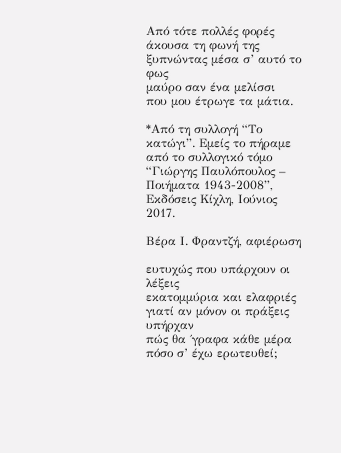Από τότε πολλές φορές άκουσα τη φωνή της
ξυπνώντας μέσα σ’ αυτό το φως
μαύρο σαν ένα μελίσσι
που μου έτρωγε τα μάτια.

*Από τη συλλογή “Το κατώγι”. Εμείς το πήραμε από το συλλογικό τόμο “Γιώργης Παυλόπουλος – Ποιήματα 1943-2008”, Εκδόσεις Κίχλη, Ιούνιος 2017.

Βέρα Ι. Φραντζή, αφιέρωση

ευτυχώς που υπάρχουν οι λέξεις
εκατομμύρια και ελαφριές
γιατί αν μόνον οι πράξεις υπήρχαν
πώς θα ΄γραφα κάθε μέρα πόσο σ’ έχω ερωτευθεί;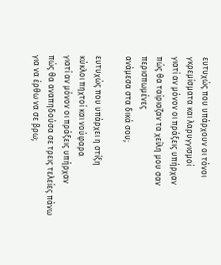ευτυχώς που υπάρχουν οι τόνοι
γκρεμίσματα και λαρυγγισμοί
γιατί αν μόνον οι πράξεις υπήρχαν
πώς θα ταίριαζαν τα χείλη μου σαν περισπωμένες
ανάμεσα στα δικά σου;

ευτυχώς που υπάρχει η στίξη
κύκλοι πηχτοί και νούφαρα
γιατί αν μόνον οι πράξεις υπήρχαν
πώς θα αναπηδούσα σε τρεις τελείες πάνω
για να έρθω να σε βρω;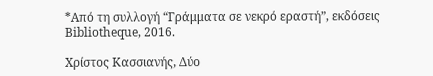*Από τη συλλογή “Γράμματα σε νεκρό εραστή”, εκδόσεις Bibliotheque, 2016.

Χρίστος Κασσιανής, Δύο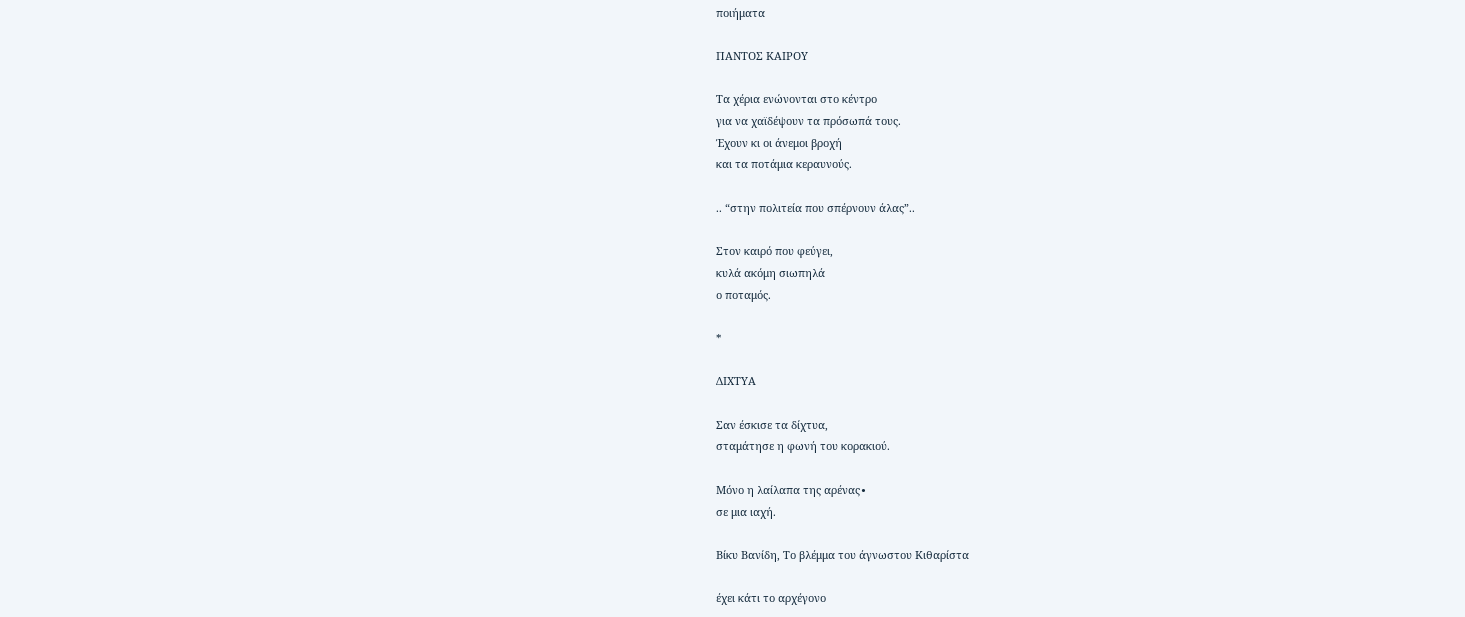ποιήματα

ΠΑΝΤΟΣ ΚΑΙΡΟΥ

Τα χέρια ενώνονται στο κέντρο
για να χαϊδέψουν τα πρόσωπά τους.
Έχουν κι οι άνεμοι βροχή
και τα ποτάμια κεραυνούς.

.. “στην πολιτεία που σπέρνουν άλας”..

Στον καιρό που φεύγει,
κυλά ακόμη σιωπηλά
ο ποταμός.

*

ΔΙΧΤΥΑ

Σαν έσκισε τα δίχτυα,
σταμάτησε η φωνή του κορακιού.

Μόνο η λαίλαπα της αρένας∙
σε μια ιαχή.

Βίκυ Βανίδη, Το βλέμμα του άγνωστου Κιθαρίστα

έχει κάτι το αρχέγονο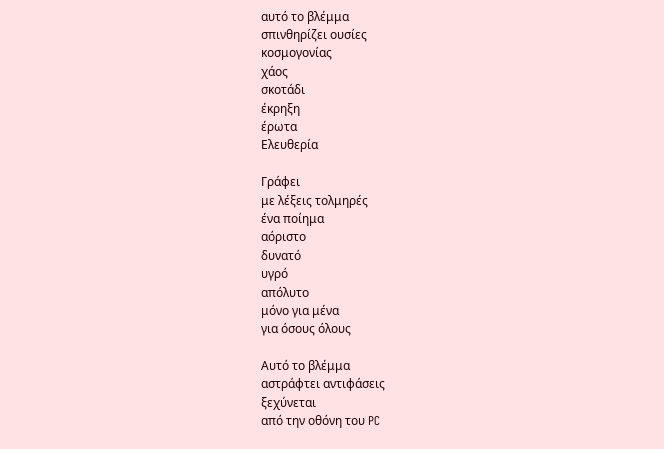αυτό το βλέμμα
σπινθηρίζει ουσίες
κοσμογονίας
χάος
σκοτάδι
έκρηξη
έρωτα
Ελευθερία

Γράφει
με λέξεις τολμηρές
ένα ποίημα
αόριστο
δυνατό
υγρό
απόλυτο
μόνο για μένα
για όσους όλους

Αυτό το βλέμμα
αστράφτει αντιφάσεις
ξεχύνεται
από την οθόνη του PC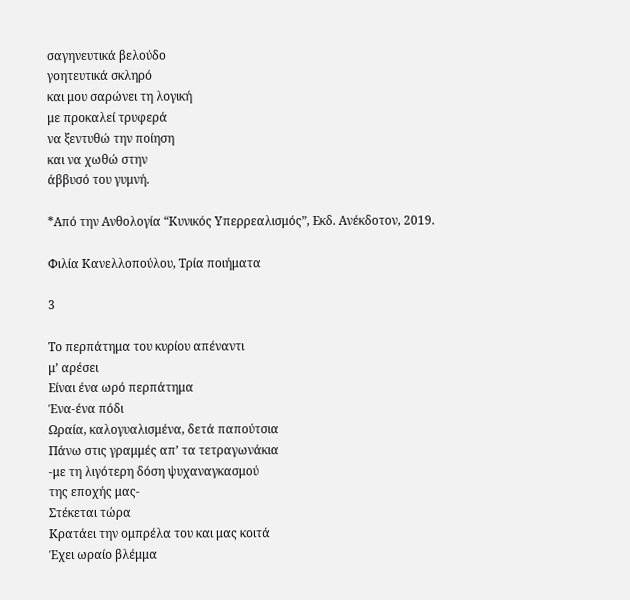σαγηνευτικά βελούδο
γοητευτικά σκληρό
και μου σαρώνει τη λογική
με προκαλεί τρυφερά
να ξεντυθώ την ποίηση
και να χωθώ στην
άββυσό του γυμνή.

*Από την Ανθολογία “Κυνικός Υπερρεαλισμός”, Εκδ. Ανέκδοτον, 2019.

Φιλία Κανελλοπούλου, Τρία ποιήματα

3

Το περπάτημα του κυρίου απέναντι
μ’ αρέσει
Είναι ένα ωρό περπάτημα
Ένα-ένα πόδι
Ωραία, καλογυαλισμένα, δετά παπούτσια
Πάνω στις γραμμές απ’ τα τετραγωνάκια
-με τη λιγότερη δόση ψυχαναγκασμού
της εποχής μας-
Στέκεται τώρα
Κρατάει την ομπρέλα του και μας κοιτά
Έχει ωραίο βλέμμα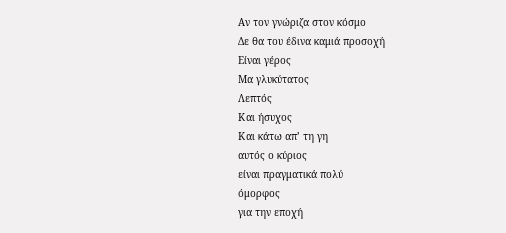Αν τον γνώριζα στον κόσμο
Δε θα του έδινα καμιά προσοχή
Είναι γέρος
Μα γλυκύτατος
Λεπτός
Και ήσυχος
Και κάτω απ’ τη γη
αυτός ο κύριος
είναι πραγματικά πολύ
όμορφος
για την εποχή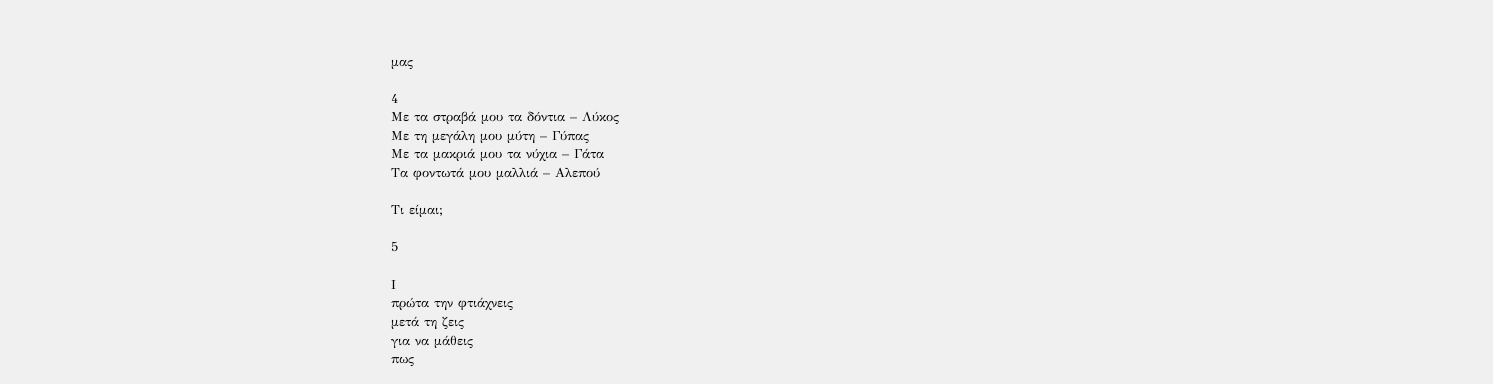μας

4
Με τα στραβά μου τα δόντια – Λύκος
Με τη μεγάλη μου μύτη – Γύπας
Με τα μακριά μου τα νύχια – Γάτα
Τα φοντωτά μου μαλλιά – Αλεπού

Τι είμαι;

5

Ι
πρώτα την φτιάχνεις
μετά τη ζεις
για να μάθεις
πως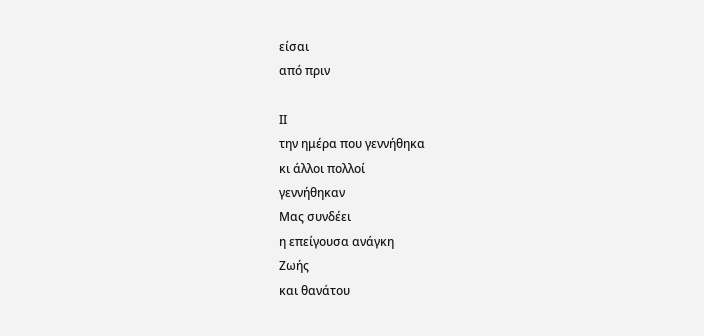είσαι
από πριν

ΙΙ
την ημέρα που γεννήθηκα
κι άλλοι πολλοί
γεννήθηκαν
Μας συνδέει
η επείγουσα ανάγκη
Ζωής
και θανάτου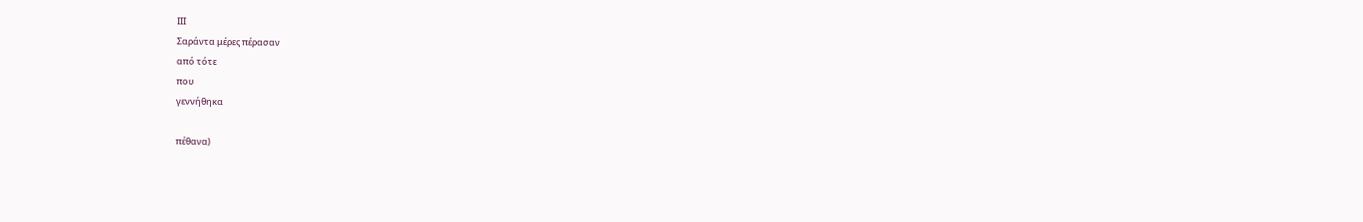ΙΙΙ
Σαράντα μέρες πέρασαν
από τότε
που
γεννήθηκα

πέθανα)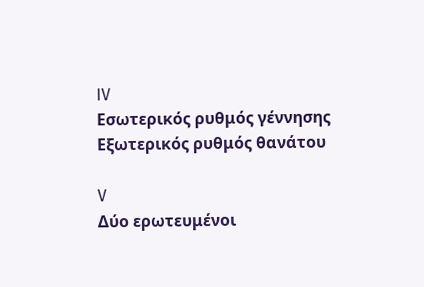IV
Εσωτερικός ρυθμός γέννησης
Εξωτερικός ρυθμός θανάτου

V
Δύο ερωτευμένοι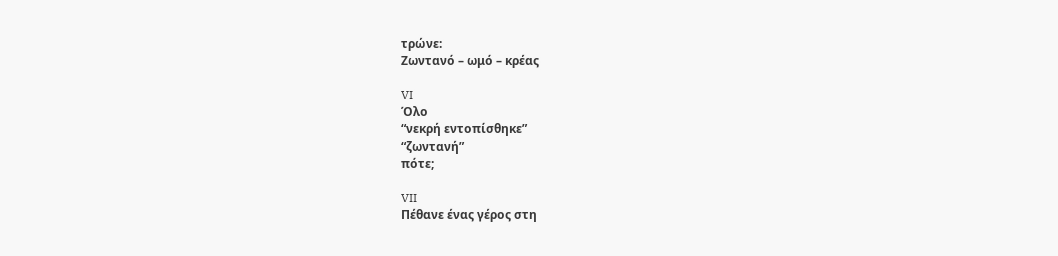τρώνε:
Ζωντανό – ωμό – κρέας

VI
Όλο
“νεκρή εντοπίσθηκε”
“ζωντανή”
πότε;

VII
Πέθανε ένας γέρος στη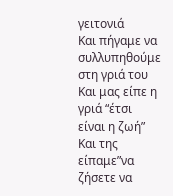γειτονιά
Και πήγαμε να συλλυπηθούμε στη γριά του
Και μας είπε η γριά “έτσι είναι η ζωή”
Και της είπαμε”να ζήσετε να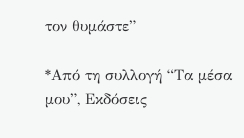τον θυμάστε”

*Από τη συλλογή “Τα μέσα μου”, Εκδόσεις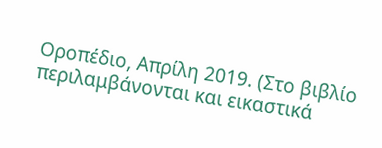Οροπέδιο, Απρίλη 2019. (Στο βιβλίο περιλαμβάνονται και εικαστικά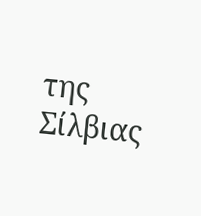της Σίλβιας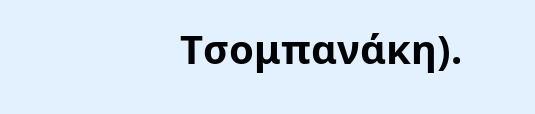Τσομπανάκη).